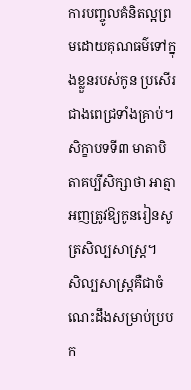ការបញ្ចូលគំនិតល្អព្រមដោយគុណធម៌ទៅក្នុងខ្លួនរបស់កូន ប្រសើរជាងពេជ្រទាំងគ្រាប់។
សិក្ខាបទទី៣ មាតាបិតាគប្បីសិក្សាថា អាត្មាអញត្រូវឱ្យកូនរៀនសូត្រសិល្បសាស្ត្រ។
សិល្បសាស្ត្រគឺជាចំណេះដឹងសម្រាប់ប្របក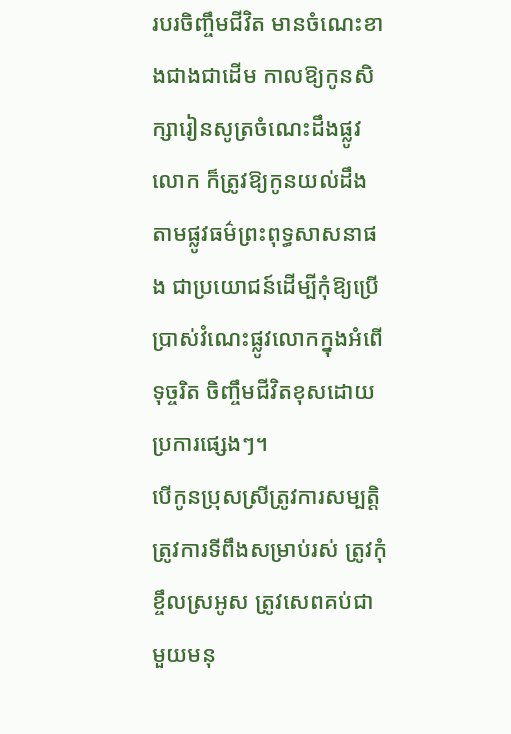របរចិញ្ចឹមជីវិត មានចំណេះខាងជាងជាដើម កាលឱ្យកូនសិក្សារៀនសូត្រចំណេះដឹងផ្លូវលោក ក៏ត្រូវឱ្យកូនយល់ដឹងតាមផ្លូវធម៌ព្រះពុទ្ធសាសនាផង ជាប្រយោជន៍ដើម្បីកុំឱ្យប្រើប្រាស់វំណេះផ្លូវលោកក្នុងអំពើទុច្ចរិត ចិញ្ចឹមជីវិតខុសដោយប្រការផ្សេងៗ។
បើកូនប្រុសស្រីត្រូវការសម្បត្តិ ត្រូវការទីពឹងសម្រាប់រស់ ត្រូវកុំខ្ចឹលស្រអូស ត្រូវសេពគប់ជាមួយមនុ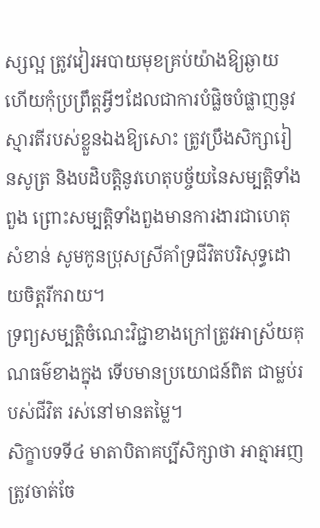ស្សល្អ ត្រូវវៀរអបាយមុខគ្រប់យ៉ាងឱ្យឆ្ងាយ ហើយកុំប្រព្រឹត្តអ្វីៗដែលជាការបំផ្លិចបំផ្លាញនូវស្មារតីរបស់ខ្លួនឯងឱ្យសោះ ត្រូវប្រឹងសិក្សារៀនសូត្រ និងបដិបត្តិនូវហេតុបច្ច័យនៃសម្បត្តិទាំងពួង ព្រោះសម្បត្តិទាំងពួងមានការងារជាហេតុសំខាន់ សូមកូនប្រុសស្រីគាំទ្រជីវិតបរិសុទ្ធដោយចិត្តរីករាយ។
ទ្រព្យសម្បត្តិចំណេះវិជ្ជាខាងក្រៅត្រូវអាស្រ័យគុណធម៌ខាងក្នុង ទើបមានប្រយោជន៍ពិត ជាម្លប់របស់ជីវិត រស់នៅមានតម្លៃ។
សិក្ខាបទទី៤ មាតាបិតាគប្បីសិក្សាថា អាត្មាអញត្រូវចាត់ចែ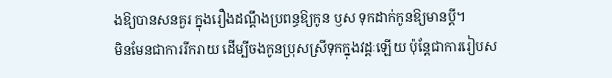ងឱ្យបានសនគួរ ក្នុងរឿងដណ្តឹងប្រពន្ធឱ្យកូន ឫស ទុកដាក់កូនឱ្យមានប្តី។
មិនមែនជាការរីករាយ ដើម្បីចងកូនប្រុសស្រីទុកក្នុងវដ្ដៈឡើយ ប៉ុន្តែជាការរៀបស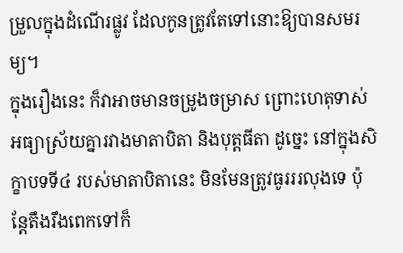ម្រួលក្នុងដំណើរផ្លូវ ដែលកូនត្រូវតែទៅនោះឱ្យបានសមរម្យ។
ក្នុងរឿងនេះ ក៏វាអាចមានចម្រូងចម្រាស ព្រោះហេតុទាស់អធ្យាស្រ័យគ្នារវាងមាតាបិតា និងបុត្តធីតា ដូច្នេះ នៅក្នុងសិក្ខាបទទី៤ របស់មាតាបិតានេះ មិនមែនត្រូវធូរររលុងទេ ប៉ុន្តែតឹងរឹងពេកទៅក៏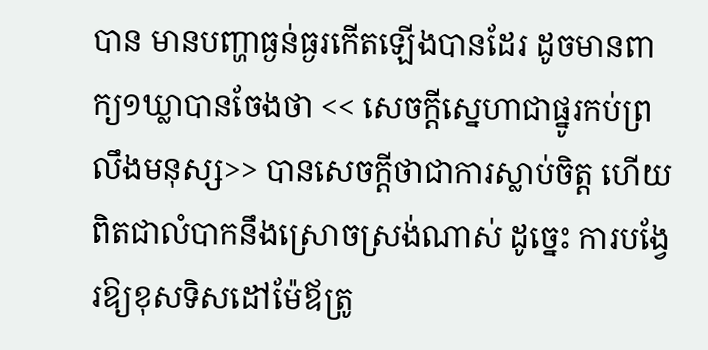បាន មានបញ្ហាធ្ងន់ធ្ងរកើតឡើងបានដែរ ដូចមានពាក្យ១ឃ្លាបានចែងថា << សេចក្តីស្នេហាជាផ្នូរកប់ព្រលឹងមនុស្ស>> បានសេចក្តីថាជាការស្លាប់ចិត្ត ហើយពិតជាលំបាកនឹងស្រោចស្រង់ណាស់ ដូច្នេះ ការបង្វែរឱ្យខុសទិសដៅម៉ែឪត្រូ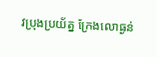វប្រុងប្រយ័ត្ន ក្រែងលោធ្ងន់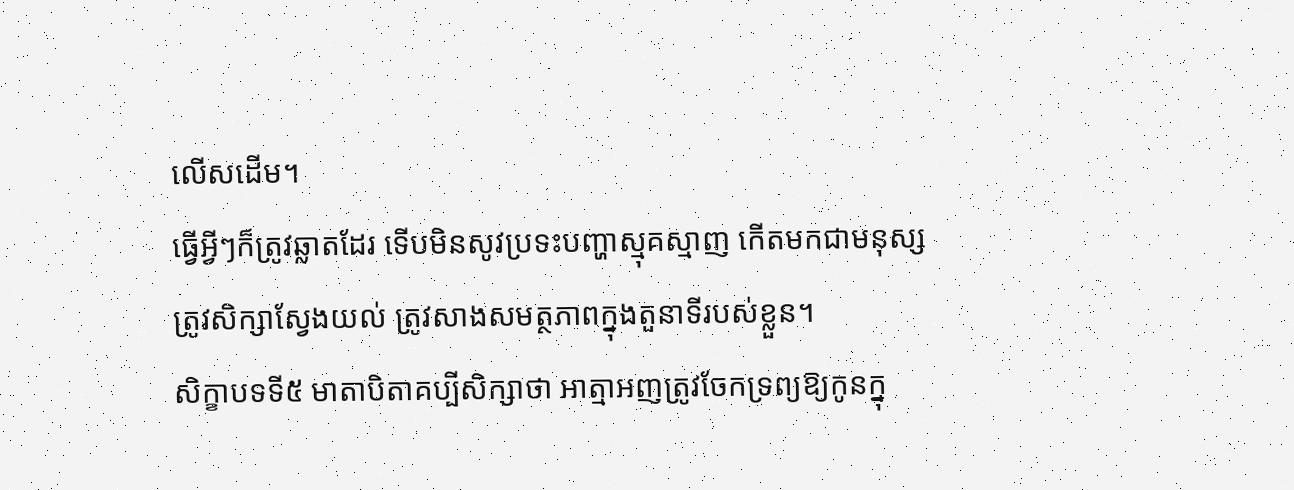លើសដើម។
ធ្វើអ្វីៗក៏ត្រូវឆ្លាតដែរ ទើបមិនសូវប្រទះបញ្ហាស្មុគស្មាញ កើតមកជាមនុស្សត្រូវសិក្សាស្វែងយល់ ត្រូវសាងសមត្ថភាពក្នុងតួនាទីរបស់ខ្លួន។
សិក្ខាបទទី៥ មាតាបិតាគប្បីសិក្សាថា អាត្មាអញត្រូវចែកទ្រព្យឱ្យកូនក្នុ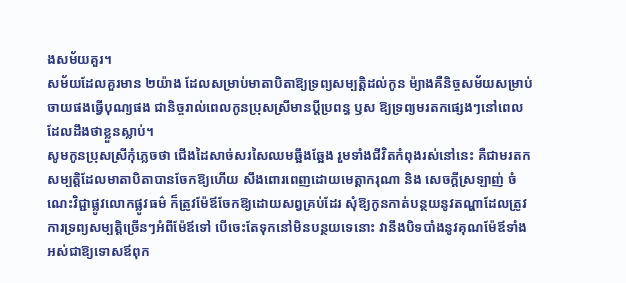ងសម័យគួរ។
សម័យដែលគួរមាន ២យ៉ាង ដែលសម្រាប់មាតាបិតាឱ្យទ្រព្យសម្បត្តិដល់កូន ម៉្យាងគឺនិច្ចសម័យសម្រាប់ចាយផងធ្វើបុណ្យផង ជានិច្ចរាល់ពេលកូនប្រុសស្រីមានប្តីប្រពន្ធ ឫស ឱ្យទ្រព្យមរតកផ្សេងៗនៅពេលដែលដឹងថាខ្លួនស្លាប់។
សូមកូនប្រុសស្រីកុំភ្លេចថា ជើងដៃសាច់សរសៃឈមឆ្អឹងឆ្អែង រួមទាំងជីវិតកំពុងរស់នៅនេះ គឺជាមរតកសម្បត្តិដែលមាតាបិតាបានចែកឱ្យហើយ សឹងពោរពេញដោយមេត្តាករុណា និង សេចក្តីស្រឡាញ់ ចំណេះវិជ្ជាផ្លូវលោកផ្លូវធម៌ ក៏ត្រូវម៉ែឪចែកឱ្យដោយសព្វគ្រប់ដែរ សុំឱ្យកូនកាត់បន្ថយនូវតណ្ហាដែលត្រូវការទ្រព្យសម្បត្តិច្រើនៗអំពីម៉ែឪទៅ បើចេះតែទុកនៅមិនបន្ថយទេនោះ វានឹងបិទបាំងនូវគុណម៉ែឪទាំងអស់ជាឱ្យទោសឪពុក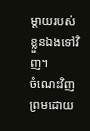ម្តាយរបស់ខ្លួនឯងទៅវិញ។
ចំណេះវិញព្រមដោយ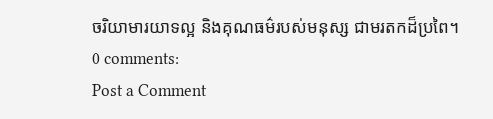ចរិយាមារយាទល្អ និងគុណធម៌របស់មនុស្ស ជាមរតកដ៏ប្រពៃ។
0 comments:
Post a Comment